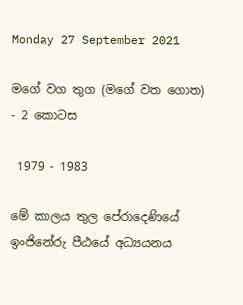Monday 27 September 2021

මගේ වග තුග (මගේ වත ගොත) - 2 කොටස

 1979 - 1983

මේ කාලය තුල පේරාදෙණියේ ඉංජිනේරු පීඨයේ අධ්‍යයනය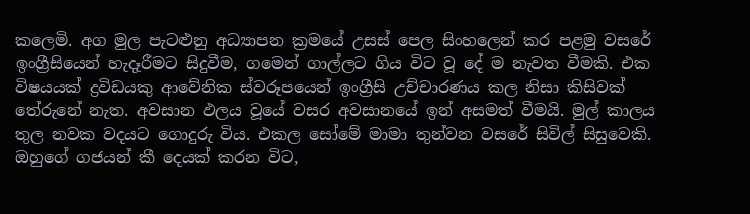කලෙමි. අග මුල පැටළුනු අධ්‍යාපන ක්‍රමයේ උසස් පෙල සිංහලෙන් කර පළමු වසරේ ඉංග්‍රීසියෙන් හැදෑරීමට සිදුවීම, ගමෙන් ගාල්ලට ගිය විට වූ දේ ම නැවත වීමකි. එක විෂයයක් ද්‍රවිඩයකු ආවේනික ස්වරූපයෙන් ඉංග්‍රීසි උච්චාරණය කල නිසා කිසිවක් තේරුනේ නැත. අවසාන ඵලය වූයේ වසර අවසානයේ ඉන් අසමත් වීමයි. මුල් කාලය තුල නවක වදයට ගොදුරු විය. එකල සෝමේ මාමා තුන්වන වසරේ සිවිල් සිසුවෙකි. ඔහුගේ ගජයන් කී දෙයක් කරන විට,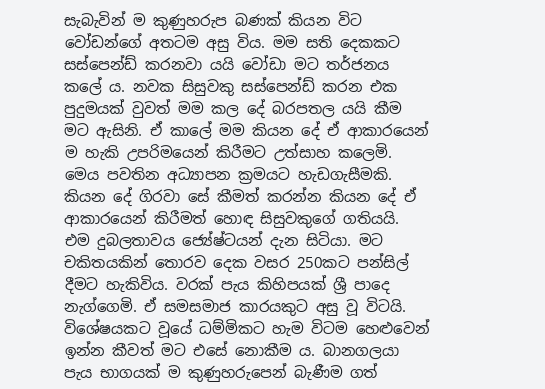සැබැවින් ම කුණුහරුප බණක් කියන විට වෝඩන්ගේ අතටම අසු විය. මම සති දෙකකට සස්පෙන්ඩ් කරනවා යයි වෝඩා මට තර්ජනය කලේ ය. නවක සිසුවකු සස්පෙන්ඩ් කරන එක පුදුමයක් වුවත් මම කල දේ බරපතල යයි කීම මට ඇසිනි. ඒ කාලේ මම කියන දේ ඒ ආකාරයෙන් ම හැකි උපරිමයෙන් කිරීමට උත්සාහ කලෙමි. මෙය පවතින අධ්‍යාපන ක්‍රමයට හැඩගැසීමකි. කියන දේ ගිරවා සේ කීමත් කරන්න කියන දේ ඒ ආකාරයෙන් කිරීමත් හොඳ සිසුවකුගේ ගතියයි. එම දුබලතාවය ජ්‍යේෂ්ටයන් දැන සිටියා. මට චකිතයකින් තොරව දෙක වසර 250කට පන්සිල් දීමට හැකිවිය. වරක් පැය කිහිපයක් ශ්‍රී පාදෙ නැග්ගෙමි. ඒ සමසමාජ කාරයකුට අසු වූ විටයි. විශේෂයකට වූයේ ධම්මිකට හැම විටම හෙළුවෙන් ඉන්න කීවත් මට එසේ නොකීම ය. බානගලයා පැය භාගයක් ම කුණුහරුපෙන් බැණීම ගත්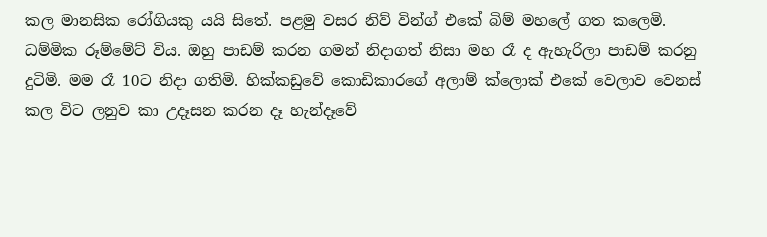කල මානසික රෝගියකු යයි සිතේ. පළමු වසර නිව් වින්ග් එකේ බිම් මහලේ ගත කලෙමි. ධම්මික රූම්මේට් විය. ඔහු පාඩම් කරන ගමන් නිදාගත් නිසා මහ රෑ ද ඇහැරිලා පාඩම් කරනු දුටිමි. මම රෑ 10ට නිදා ගතිමි. හික්කඩුවේ කොඩිකාරගේ අලාම් ක්ලොක් එකේ වෙලාව වෙනස් කල විට ලනුව කා උදෑසන කරන දෑ හැන්දෑවේ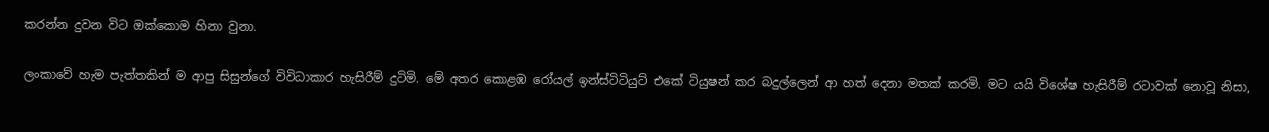කරන්න දුවන විට ඔක්කොම හිනා වුනා.

ලංකාවේ හැම පැත්තකින් ම ආපු සිසුන්ගේ විවිධාකාර හැසිරීම් දුටිමි. මේ අතර කොළඹ රෝයල් ඉන්ස්ටිටියුට් එකේ ටියුෂන් කර බදුල්ලෙන් ආ හත් දෙනා මතක් කරමි. මට යයි විශේෂ හැසිරීම් රටාවක් නොවූ නිසා,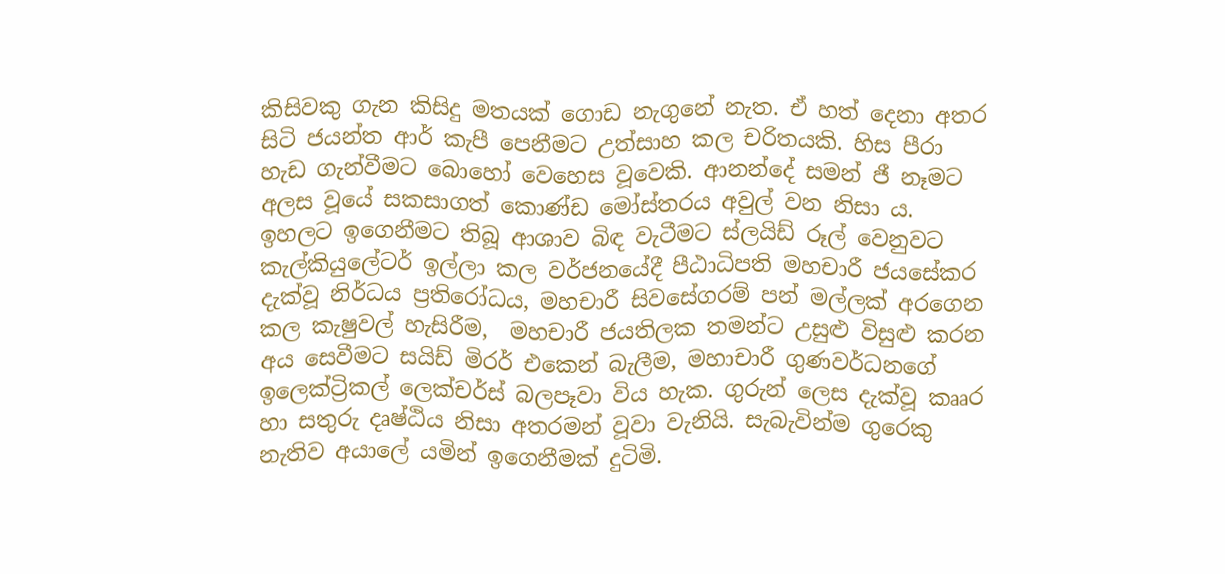කිසිවකු ගැන කිසිදු මතයක් ගොඩ නැගුනේ නැත. ඒ හත් දෙනා අතර සිටි ජයන්ත ආර් කැපී පෙනීමට උත්සාහ කල චරිතයකි. හිස පීරා හැඩ ගැන්වීමට බොහෝ වෙහෙස වූවෙකි. ආනන්දේ සමන් ජී නෑමට අලස වූයේ සකසාගත් කොණ්ඩ මෝස්තරය අවුල් වන නිසා ය. ඉහලට ඉගෙනීමට තිබූ ආශාව බිඳ වැටීමට ස්ලයිඩ් රූල් වෙනුවට කැල්කියුලේටර් ඉල්ලා කල වර්ජනයේදී පීඨාධිපති මහචාරී ජයසේකර දැක්වූ නිර්ධය ප්‍රතිරෝධය, මහචාරී සිවසේගරම් පන් මල්ලක් අරගෙන කල කැෂුවල් හැසිරීම,  මහචාරී ජයතිලක තමන්ට උසුළු විසුළු කරන අය සෙවීමට සයිඩ් මිරර් එකෙන් බැලීම, මහාචාරී ගුණවර්ධනගේ ඉලෙක්ට්‍රිකල් ලෙක්චර්ස් බලපෑවා විය හැක. ගුරුන් ලෙස දැක්වූ කෲර හා සතුරු දෘෂ්ඨිය නිසා අතරමන් වූවා වැනියි. සැබැවින්ම ගුරෙකු නැතිව අයාලේ යමින් ඉගෙනීමක් දුටිමි.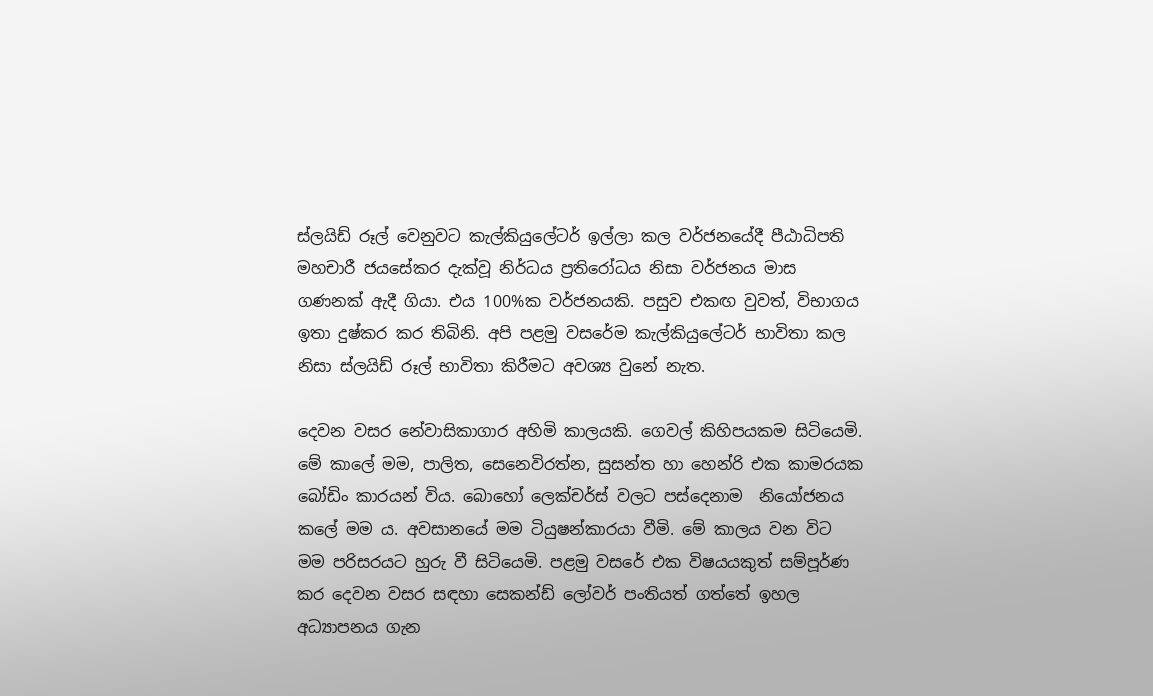ස්ලයිඩ් රූල් වෙනුවට කැල්කියුලේටර් ඉල්ලා කල වර්ජනයේදී පීඨාධිපති මහචාරී ජයසේකර දැක්වූ නිර්ධය ප්‍රතිරෝධය නිසා වර්ජනය මාස ගණනක් ඇදී ගියා. එය 100%ක වර්ජනයකි. පසුව එකඟ වුවත්, විභාගය ඉතා දුෂ්කර කර තිබිනි. අපි පළමු වසරේම කැල්කියුලේටර් භාවිතා කල නිසා ස්ලයිඩ් රූල් භාවිතා කිරීමට අවශ්‍ය වුනේ නැත.

දෙවන වසර නේවාසිකාගාර අහිමි කාලයකි. ගෙවල් කිහිපයකම සිටියෙමි. මේ කාලේ මම, පාලිත, සෙනෙවිරත්න, සුසන්ත හා හෙන්රි එක කාමරයක බෝඩිං කාරයන් විය. බොහෝ ලෙක්චර්ස් වලට පස්දෙනාම  නියෝජනය කලේ මම ය. අවසානයේ මම ටියුෂන්කාරයා වීමි. මේ කාලය වන විට මම පරිසරයට හුරු වී සිටියෙමි. පළමු වසරේ එක විෂයයකුත් සම්පූර්ණ කර දෙවන වසර සඳහා සෙකන්ඩ් ලෝවර් පංතියත් ගත්තේ ඉහල අධ්‍යාපනය ගැන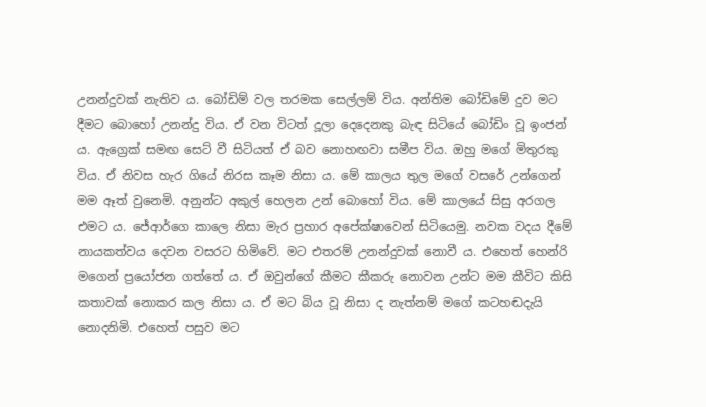උනන්දුවක් නැතිව ය. බෝඩිම් වල තරමක සෙල්ලම් විය. අන්තිම බෝඩිමේ දුව මට දීමට බොහෝ උනන්දු විය. ඒ වන විටත් දූලා දෙදෙනකු බැඳ සිටියේ බෝඩිං වූ ඉංජන් ය. ඇග්‍රෙක් සමඟ සෙට් වී සිටියත් ඒ බව නොහඟවා සමීප විය. ඔහු මගේ මිතුරකු විය. ඒ නිවස හැර ගියේ නිරස කෑම නිසා ය. මේ කාලය තුල මගේ වසරේ උන්ගෙන් මම ඈත් වුනෙමි. අනුන්ට අකුල් හෙලන උන් බොහෝ විය. මේ කාලයේ සිසු අරගල එමට ය. ජේආර්ගෙ කාලෙ නිසා මැර ප්‍රහාර අපේක්ෂාවෙන් සිටියෙමු. නවක වදය දීමේ නායකත්වය දෙවන වසරට හිමිවේ. මට එතරම් උනන්දුවක් නොවී ය. එහෙත් හෙන්රි මගෙන් ප්‍රයෝජන ගත්තේ ය. ඒ ඔවුන්ගේ කීමට කීකරු නොවන උන්ට මම කීවිට කිසි කතාවක් නොකර කල නිසා ය. ඒ මට බිය වූ නිසා ද නැත්නම් මගේ කටහඬදැයි නොදනිමි. එහෙත් පසුව මට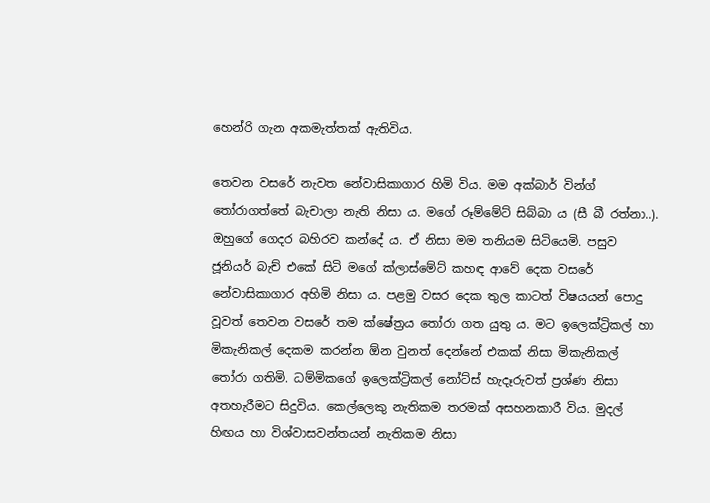හෙන්රි ගැන අකමැත්තක් ඇතිවිය.

තෙවන වසරේ නැවත නේවාසිකාගාර හිමි විය. මම අක්බාර් වින්ග් තෝරාගත්තේ බැචාලා නැති නිසා ය. මගේ රූම්මේට් සිබ්බා ය (සී බී රත්නා..). ඔහුගේ ගෙදර බහිරව කන්දේ ය. ඒ නිසා මම තනියම සිටියෙමි. පසුව ජූනියර් බැච් එකේ සිටි මගේ ක්ලාස්මේට් කහඳ ආවේ දෙක වසරේ නේවාසිකාගාර අහිමි නිසා ය. පළමු වසර දෙක තුල කාටත් විෂයයන් පොදු වූවත් තෙවන වසරේ තම ක්ෂේත්‍රය තෝරා ගත යුතු ය. මට ඉලෙක්ට්‍රිකල් හා මිකැනිකල් දෙකම කරන්න ඕන වුනත් දෙන්නේ එකක් නිසා මිකැනිකල් තෝරා ගතිමි. ධම්මිකගේ ඉලෙක්ට්‍රිකල් නෝට්ස් හැදෑරුවත් ප්‍රශ්ණ නිසා අතහැරීමට සිදුවිය. කෙල්ලෙකු නැතිකම තරමක් අසහනකාරී විය. මුදල් හිඟය හා විශ්වාසවන්තයන් නැතිකම නිසා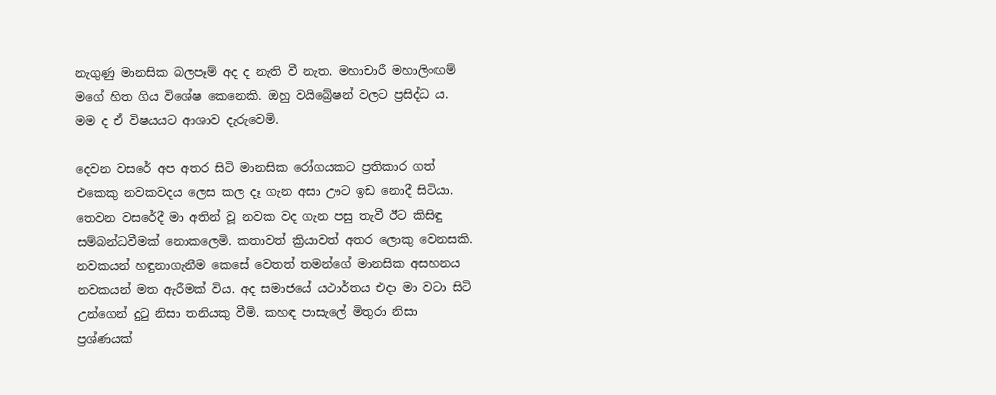නැගුණු මානසික බලපෑම් අද ද නැති වී නැත. මහාචාරී මහාලිංඟම් මගේ හිත ගිය විශේෂ කෙනෙකි. ඔහු වයිබ්‍රේෂන් වලට ප්‍රසිද්ධ ය. මම ද ඒ විෂයයට ආශාව දැරුවෙමි.

දෙවන වසරේ අප අතර සිටි මානසික රෝගයකට ප්‍රතිකාර ගත් එකෙකු නවකවදය ලෙස කල දෑ ගැන අසා ඌට ඉඩ නොදී සිටියා. තෙවන වසරේදී මා අතින් වූ නවක වද ගැන පසු තැවී ඊට කිසිඳු සම්බන්ධවීමක් නොකලෙමි. කතාවත් ක්‍රියාවත් අතර ලොකු වෙනසකි. නවකයන් හඳුනාගැනීම කෙසේ වෙතත් තමන්ගේ මානසික අසහනය නවකයන් මත ඇරීමක් විය. අද සමාජයේ යථාර්තය එදා මා වටා සිටි උන්ගෙන් දුටු නිසා තනියකු වීමි. කහඳ පාසැලේ මිතුරා නිසා ප්‍රශ්ණයක්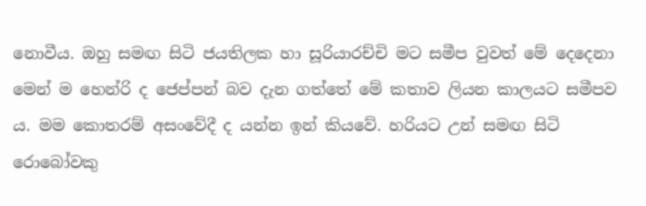නොවීය. ඔහු සමඟ සිටි ජයතිලක හා සූරියාරච්චි මට සමීප වුවත් මේ දෙදෙනා මෙන් ම හෙන්රි ද ජෙප්පන් බව දැන ගත්තේ මේ කතාව ලියන කාලයට සමීපව ය. මම කොතරම් අසංවේදී ද යන්න ඉන් කියවේ. හරියට උන් සමඟ සිටි රොබෝවකු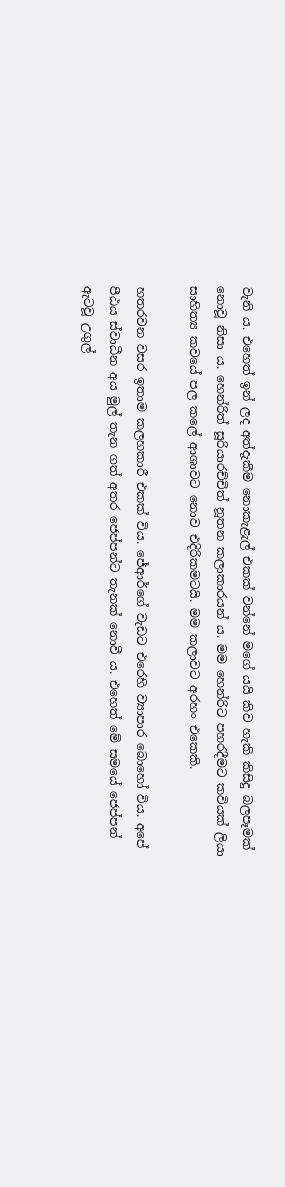වැනි ය. එහෙත් ඉන් ලද අත්දැකීම නොකැළැල් එකක් වන්නේ මගේ යයි කිව හැකි කිසිදු බලපෑමක් නොවූ නිසා ය. හෙන්රිත් සූරියාරච්චිත් නූතන කලාකාරයන් ය. මම හෙන්රිට පහරදීමට කවියක් ලියා සාහිත්‍ය කවයේ පල කලේ ආශාවට නොව එදිරිකමටයි. මම කලාවට අරහං එකෙකි.

හතරවන වසර ඉතාම කලහකාරී එකක් විය. ජේආර්ගේ වැඩට එරෙහි ව්‍යාපාර බොහෝ විය. අපේ පීඨය ස්වාධීන අය මුල් තැන ගත් අතර ජෙප්පන්ට තැනක් නොවී ය. එහෙත් මේ සමයේ ජෙප්පන් ඇටවූ උගුල්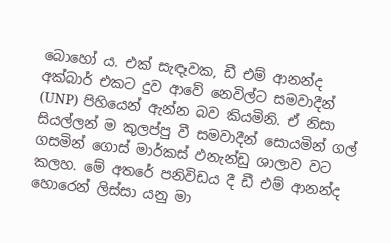බොහෝ ය. එක් සැඳෑවක, ඩී එම් ආනන්ද අක්බාර් එකට දුව ආවේ නෙවිල්ට සමවාදීන් (UNP) පිහියෙන් ඇන්න බව කියමිනි. ඒ නිසා සියල්ලන් ම කුලප්පු වී සමවාදීන් සොයමින් ගල් ගසමින් ගොස් මාර්කස් ඵනැන්ඩු ශාලාව වට කලහ. මේ අතරේ පනිවිඩය දී ඩී එම් ආනන්ද හොරෙන් ලිස්සා යනු මා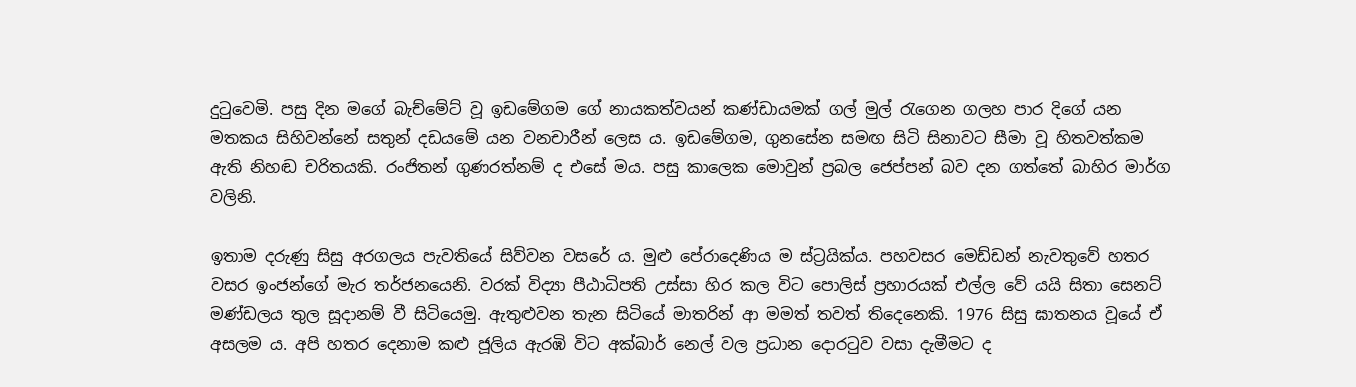දුටුවෙමි. පසු දින මගේ බැච්මේට් වූ ඉඩමේගම ගේ නායකත්වයන් කණ්ඩායමක් ගල් මුල් රැගෙන ගලහ පාර දිගේ යන මතකය සිහිවන්නේ සතුන් දඩයමේ යන වනචාරීන් ලෙස ය. ඉඩමේගම, ගුනසේන සමඟ සිටි සිනාවට සීමා වූ හිතවත්කම ඇති නිහඬ චරිතයකි. රංජිතන් ගුණරත්නම් ද එසේ මය. පසු කාලෙක මොවුන් ප්‍රබල ජෙප්පන් බව දන ගත්තේ බාහිර මාර්ග වලිනි.

ඉතාම දරුණු සිසු අරගලය පැවතියේ සිව්වන වසරේ ය. මුළු පේරාදෙණිය ම ස්ට්‍රයික්ය. පහවසර මෙඩ්ඩන් නැවතුවේ හතර වසර ඉංජන්ගේ මැර තර්ජනයෙනි. වරක් විද්‍යා පීඨාධිපති උස්සා හිර කල විට පොලිස් ප්‍රහාරයක් එල්ල වේ යයි සිතා සෙනට් මණ්ඩලය තුල සූදානම් වී සිටියෙමු. ඇතුළුවන තැන සිටියේ මාතරින් ආ මමත් තවත් තිදෙනෙකි. 1976 සිසු ඝාතනය වූයේ ඒ අසලම ය. අපි හතර දෙනාම කළු ජූලිය ඇරඹි විට අක්බාර් නෙල් වල ප්‍රධාන දොරටුව වසා දැමීමට ද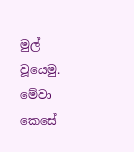මුල් වූයෙමු. මේවා කෙසේ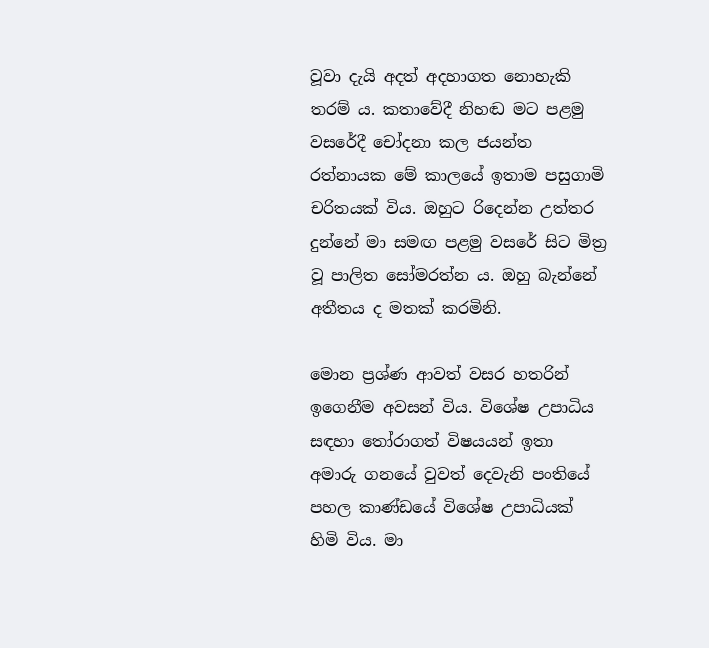වූවා දැයි අදත් අදහාගත නොහැකි තරම් ය. කතාවේදී නිහඬ මට පළමු වසරේදී චෝදනා කල ජයන්ත රත්නායක මේ කාලයේ ඉතාම පසුගාමි චරිතයක් විය. ඔහුට රිදෙන්න උත්තර දුන්නේ මා සමඟ පළමු වසරේ සිට මිත්‍ර වූ පාලිත සෝමරත්න ය. ඔහු බැන්නේ අතීතය ද මතක් කරමිනි.

මොන ප්‍රශ්ණ ආවත් වසර හතරින් ඉගෙනීම අවසන් විය. විශේෂ උපාධිය සඳහා තෝරාගත් විෂයයන් ඉතා අමාරු ගනයේ වුවත් දෙවැනි පංතියේ පහල කාණ්ඩයේ විශේෂ උපාධියක් හිමි විය. මා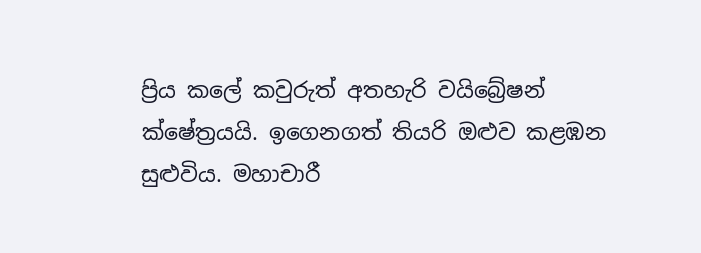ප්‍රිය කලේ කවුරුත් අතහැරි වයිබ්‍රේෂන් ක්ෂේත්‍රයයි. ඉගෙනගත් තියරි ඔළුව කළඹන සුළුවිය. මහාචාරී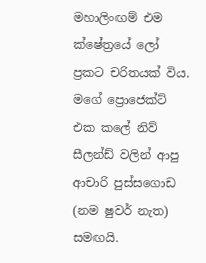මහාලිංඟම් එම ක්ෂේත්‍රයේ ලෝ ප්‍රකට චරිතයක් විය. මගේ ප්‍රොජෙක්ට් එක කලේ නිව් සීලන්ඩ් වලින් ආපු ආචාරි පුස්සගොඩ (නම ෂුවර් නැත) සමඟයි.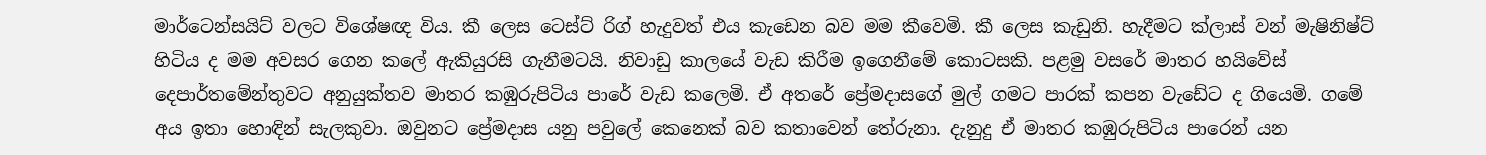මාර්ටෙන්සයිට් වලට විශේෂඥ විය. කී ලෙස ටෙස්ට් රිග් හැදුවත් එය කැඩෙන බව මම කීවෙමි. කී ලෙස කැඩුනි. හැදීමට ක්ලාස් වන් මැෂිනිෂ්ට් හිටිය ද මම අවසර ගෙන කලේ ඇකියුරසි ගැනීමටයි. නිවාඩු කාලයේ වැඩ කිරීම ඉගෙනීමේ කොටසකි. පළමු වසරේ මාතර හයිවේස් දෙපාර්තමේන්තුවට අනුයුක්තව මාතර කඹුරුපිටිය පාරේ වැඩ කලෙමි. ඒ අතරේ ප්‍රේමදාසගේ මුල් ගමට පාරක් කපන වැඩේට ද ගියෙමි. ගමේ අය ඉතා හොඳින් සැලකුවා. ඔවුනට ප්‍රේමදාස යනු පවුලේ කෙනෙක් බව කතාවෙන් තේරුනා. දැනුදු ඒ මාතර කඹුරුපිටිය පාරෙන් යන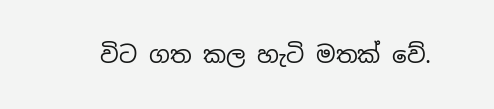විට ගත කල හැටි මතක් වේ.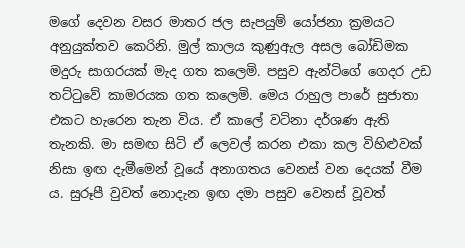මගේ දෙවන වසර මාතර ජල සැපයුම් යෝජනා ක්‍රමයට අනුයුක්තව කෙරිනි. මුල් කාලය කුණුඇල අසල බෝඩිමක මදුරු සාගරයක් මැද ගත කලෙමි. පසුව ඇන්ටිගේ ගෙදර උඩ තට්ටුවේ කාමරයක ගත කලෙමි. මෙය රාහුල පාරේ සුජාතා එකට හැරෙන තැන විය. ඒ කාලේ වටිනා දර්ශණ ඇති තැනකි. මා සමඟ සිටි ඒ ලෙවල් කරන එකා කල විහිළුවක් නිසා ඉඟ දැමීමෙන් වූයේ අනාගතය වෙනස් වන දෙයක් වීම ය. සුරූපී වුවත් නොදැන ඉඟ දමා පසුව වෙනස් වූවත්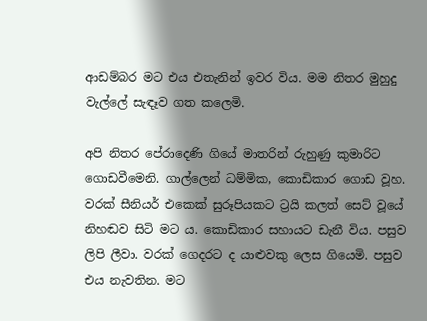ආඩම්බර මට එය එතැනින් ඉවර විය. මම නිතර මුහුදු වැල්ලේ සැඳෑව ගත කලෙමි.

අපි නිතර පේරාදෙණි ගියේ මාතරින් රුහුණු කුමාරිට ගොඩවීමෙනි. ගාල්ලෙන් ධම්මික, කොඩිකාර ගොඩ වූහ. වරක් සීනියර් එකෙක් සුරූපියකට ට්‍රයි කලත් සෙට් වූයේ නිහඬව සිටි මට ය. කොඩිකාර සහායට ඩැනී විය. පසුව ලිපි ලීවා. වරක් ගෙදරට ද යාළුවකු ලෙස ගියෙමි. පසුව එය නැවතින. මට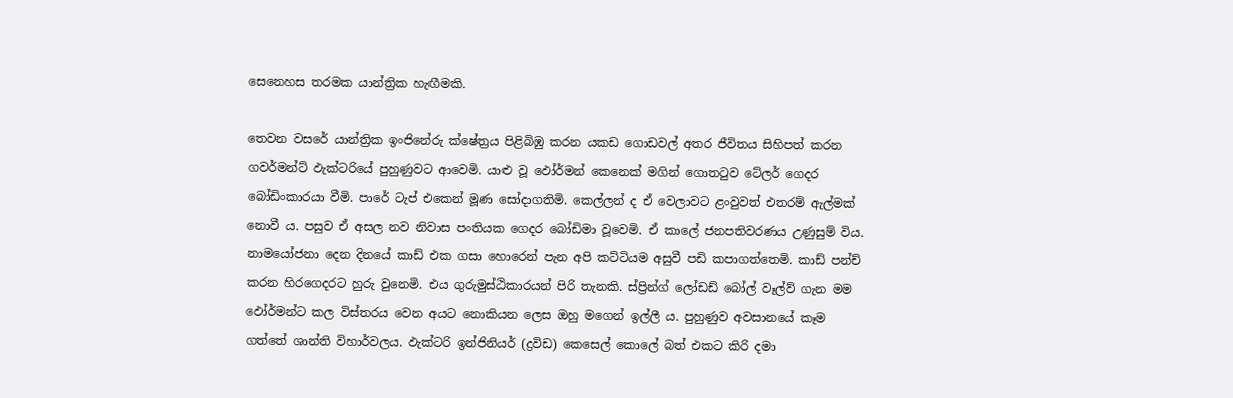සෙනෙහස තරමක යාන්ත්‍රික හැඟීමකි.

තෙවන වසරේ යාන්ත්‍රික ඉංජිනේරු ක්ෂේත්‍රය පිළිබිඹු කරන යකඩ ගොඩවල් අතර ජීවිතය සිහිපත් කරන ගවර්මන්ට් ඵැක්ටරියේ පුහුණුවට ආවෙමි. යාළු වූ ඵෝර්මන් කෙනෙක් මගින් ගොතටුව ටේලර් ගෙදර බෝඩිංකාරයා වීමි. පාරේ ටැප් එකෙන් මූණ සෝදාගතිමි. කෙල්ලන් ද ඒ වෙලාවට ළංවුවත් එතරම් ඇල්මක් නොවී ය. පසුව ඒ අසල නව නිවාස පංතියක ගෙදර බෝඩිමා වූවෙමි. ඒ කාලේ ජනපතිවරණය උණුසුම් විය. නාමයෝජනා දෙන දිනයේ කාඩ් එක ගසා හොරෙන් පැන අපි කට්ටියම අසුවී පඩි කපාගත්තෙමි. කාඩ් පන්ච් කරන හිරගෙදරට හුරු වුනෙමි. එය ගුරුමුස්ඨිකාරයන් පිරි තැනකි. ස්ප්‍රින්ග් ලෝඩඩ් බෝල් වෑල්ව් ගැන මම ඵෝර්මන්ට කල විස්තරය වෙන අයට නොකියන ලෙස ඔහු මගෙන් ඉල්ලී ය. පුහුණුව අවසානයේ කෑම ගත්තේ ශාන්ති විහාර්වලය. ඵැක්ටරි ඉන්ජිනියර් (ද්‍රවිඩ) කෙසෙල් කොලේ බත් එකට කිරි දමා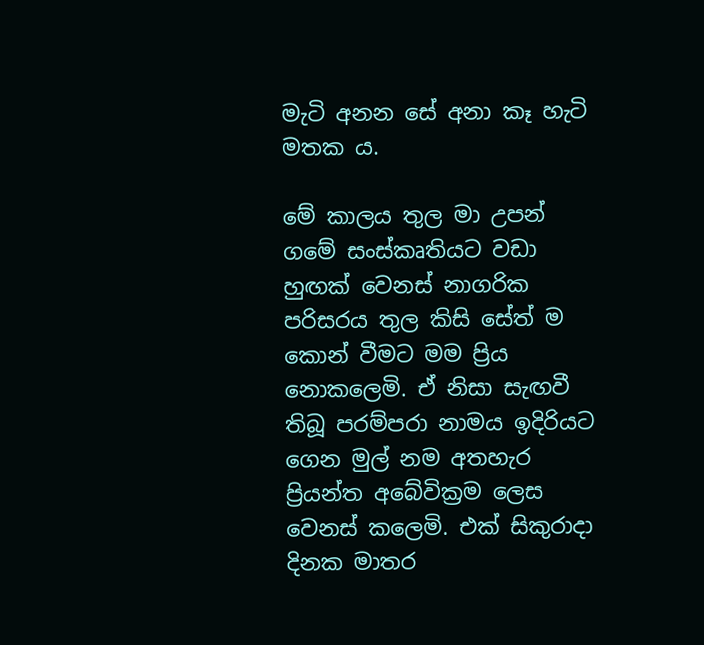මැටි අනන සේ අනා කෑ හැටි මතක ය.

මේ කාලය තුල මා උපන් ගමේ සංස්කෘතියට වඩා හුඟක් වෙනස් නාගරික පරිසරය තුල කිසි සේත් ම කොන් වීමට මම ප්‍රිය නොකලෙමි. ඒ නිසා සැඟවී තිබූ පරම්පරා නාමය ඉදිරියට ගෙන මුල් නම අතහැර ප්‍රියන්ත අබේවික්‍රම ලෙස වෙනස් කලෙමි. එක් සිකුරාදා දිනක මාතර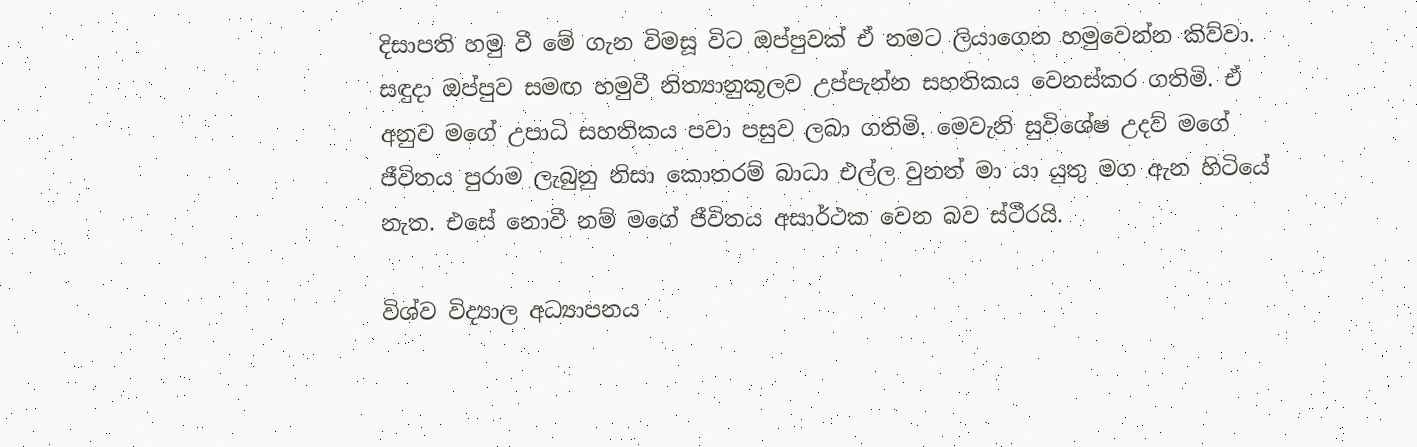දිසාපති හමු වී මේ ගැන විමසූ විට ඔප්පුවක් ඒ නමට ලියාගෙන හමුවෙන්න කිව්වා. සඳුදා ඔප්පුව සමඟ හමුවී නිත්‍යානුකූලව උප්පැන්න සහතිකය වෙනස්කර ගතිමි. ඒ අනුව මගේ උපාධි සහතිකය පවා පසුව ලබා ගතිමි. මෙවැනි සුවිශේෂ උදව් මගේ ජීවිතය පුරාම ලැබුනු නිසා කොතරම් බාධා එල්ල වුනත් මා යා යුතු මග ඇන හිටියේ නැත. එසේ නොවී නම් මගේ ජීවිතය අසාර්ථක වෙන බව ස්ථීරයි.

විශ්ව විද්‍යාල අධ්‍යාපනය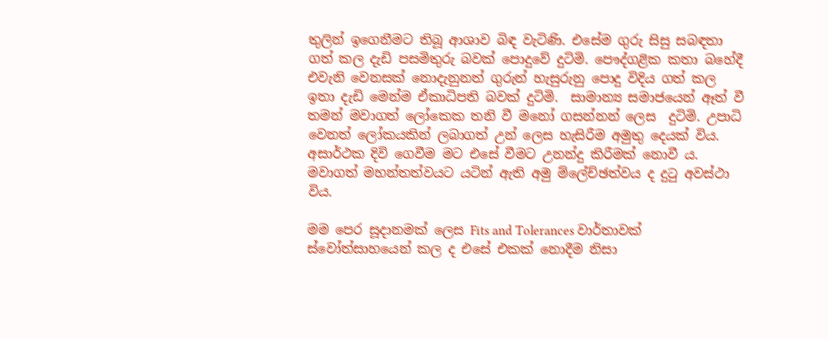තුලින් ඉගෙනීමට තිබූ ආශාව බිඳ වැටිණි. එසේම ගුරු සිසු සබඳතා ගත් කල දැඩි පසමිතුරු බවක් පොදුවේ දුටිමි. පෞද්ගළික කතා බහේදී එවැනි වෙනසක් නොදැනුනත් ගුරුන් හැසුරුනු පොදු විදිය ගත් කල ඉතා දැඩි මෙන්ම ඒකාධිපති බවක් දුටිමි.  සාමාන්‍ය සමාජයෙන් ඈත් වී තමන් මවාගත් ලෝකෙක තනි වී මනෝ ගසන්නන් ලෙස  දුටිමි. උපාධි වෙනත් ලෝකයකින් ලබාගත් උන් ලෙස හැසිරීම අමුතු දෙයක් විය. අසාර්ථක දිවි ගෙවීම මට එසේ වීමට උනන්දු කිරීමක් නොවී ය. මවාගත් මහන්තත්වයට යටින් ඇති අමු ම්ලේච්ඡත්වය ද දුටු අවස්ථා විය.

මම පෙර සූදානමක් ලෙස Fits and Tolerances වාර්තාවක් ස්වෝත්සාහයෙන් කල ද එසේ එකක් නොදීම නිසා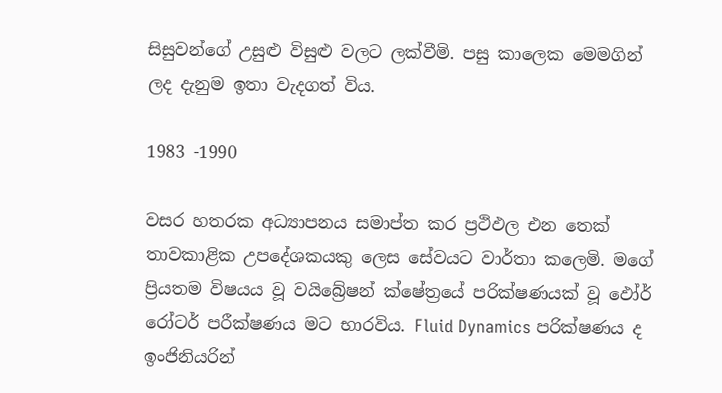සිසුවන්ගේ උසුළු විසුළු වලට ලක්වීමි. පසු කාලෙක මෙමගින් ලද දැනුම ඉතා වැදගත් විය.

1983 -1990

වසර හතරක අධ්‍යාපනය සමාප්ත කර ප්‍රථිඵල එන තෙක් තාවකාළික උපදේශකයකු ලෙස සේවයට වාර්තා කලෙමි. මගේ ප්‍රියතම විෂයය වූ වයිබ්‍රේෂන් ක්ෂේත්‍රයේ පරික්ෂණයක් වූ ඵෝර් රෝටර් පරීක්ෂණය මට භාරවිය. Fluid Dynamics පරික්ෂණය ද ඉංජිනියරින්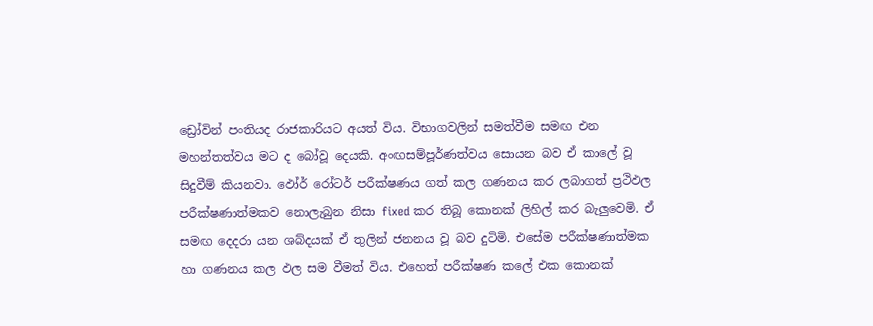ඩ්‍රෝවින් පංතියද රාජකාරියට අයත් විය. විභාගවලින් සමත්වීම සමඟ එන මහන්තත්වය මට ද බෝවූ දෙයකි. අංඟසම්පූර්ණත්වය සොයන බව ඒ කාලේ වූ සිදුවීම් කියනවා. ඵෝර් රෝටර් පරීක්ෂණය ගත් කල ගණනය කර ලබාගත් ප්‍රථිඵල පරීක්ෂණාත්මකව නොලැබුන නිසා fixed කර තිබූ කොනක් ලිහිල් කර බැලුවෙමි. ඒ සමඟ දෙදරා යන ශබ්දයක් ඒ තුලින් ජනනය වූ බව දුටිමි. එසේම පරීක්ෂණාත්මක හා ගණනය කල ඵල සම වීමත් විය. එහෙත් පරීක්ෂණ කලේ එක කොනක්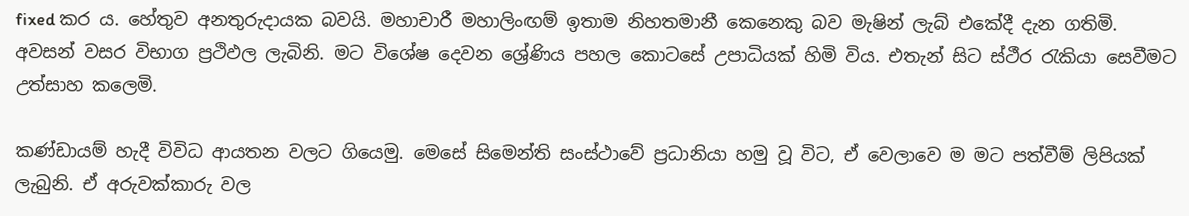fixed කර ය. හේතුව අනතුරුදායක බවයි. මහාචාරී මහාලිංඟම් ඉතාම නිහතමානී කෙනෙකු බව මැෂින් ලැබ් එකේදී දැන ගතිමි. අවසන් වසර විභාග ප්‍රථිඵල ලැබිනි. මට විශේෂ දෙවන ශ්‍රේණිය පහල කොටසේ උපාධියක් හිමි විය. එතැන් සිට ස්ථීර රැකියා සෙවීමට උත්සාහ කලෙමි.

කණ්ඩායම් හැදී විවිධ ආයතන වලට ගියෙමු. මෙසේ සිමෙන්ති සංස්ථාවේ ප්‍රධානියා හමු වූ විට, ඒ වෙලාවෙ ම මට පත්වීම් ලිපියක් ලැබුනි. ඒ අරුවක්කාරු වල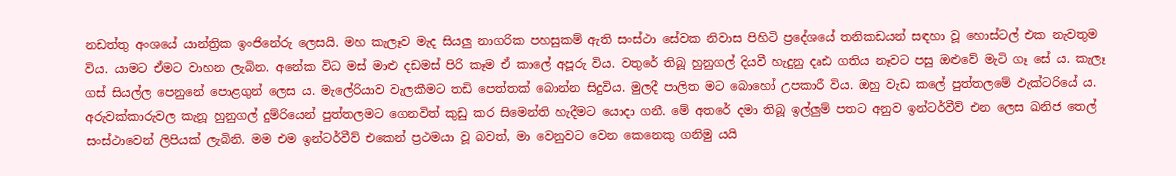නඩත්තු අංශයේ යාන්ත්‍රික ඉංජිනේරු ලෙසයි. මහ කැලෑව මැද සියලු නාගරික පහසුකම් ඇති සංස්ථා සේවක නිවාස පිහිටි ප්‍රදේශයේ තනිකඩයන් සඳහා වූ හොස්ටල් එක නැවතුම විය. යාමට ඒමට වාහන ලැබින. අනේක විධ මස් මාළු දඩමස් පිරි කෑම ඒ කාලේ අපූරු විය. වතුරේ තිබූ හුනුගල් දියවී හැදුනු දෘඪ ගතිය නෑවට පසු ඔළුවේ මැටි ගෑ සේ ය. කැලෑ ගස් සියල්ල පෙනුනේ පොළගුන් ලෙස ය. මැලේරියාව වැලකීමට තඩි පෙත්තක් බොන්න සිදුවිය. මුලදී පාලිත මට බොහෝ උපකාරී විය. ඔහු වැඩ කලේ පුත්තලමේ ඵැක්ටරියේ ය. අරුවක්කාරුවල කැනූ හුනුගල් දුම්රියෙන් පුත්තලමට ගෙනවිත් කුඩු කර සිමෙන්ති හැදීමට යොදා ගනී. මේ අතරේ දමා තිබූ ඉල්ලුම් පතට අනුව ඉන්ටර්වීව් එන ලෙස ඛනිජ තෙල් සංස්ථාවෙන් ලිපියක් ලැබිනි. මම එම ඉන්ටර්වීව් එකෙන් ප්‍රථමයා වූ බවත්, මා වෙනුවට වෙන කෙනෙකු ගනිමු යයි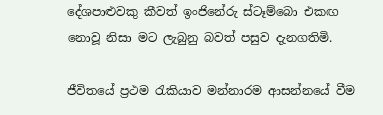දේශපාළුවකු කීවත් ඉංජිනේරු ස්ටෑම්බො එකඟ නොවූ නිසා මට ලැබුනු බවත් පසුව දැනගතිමි.

ජීවිතයේ ප්‍රථම රැකියාව මන්නාරම ආසන්නයේ වීම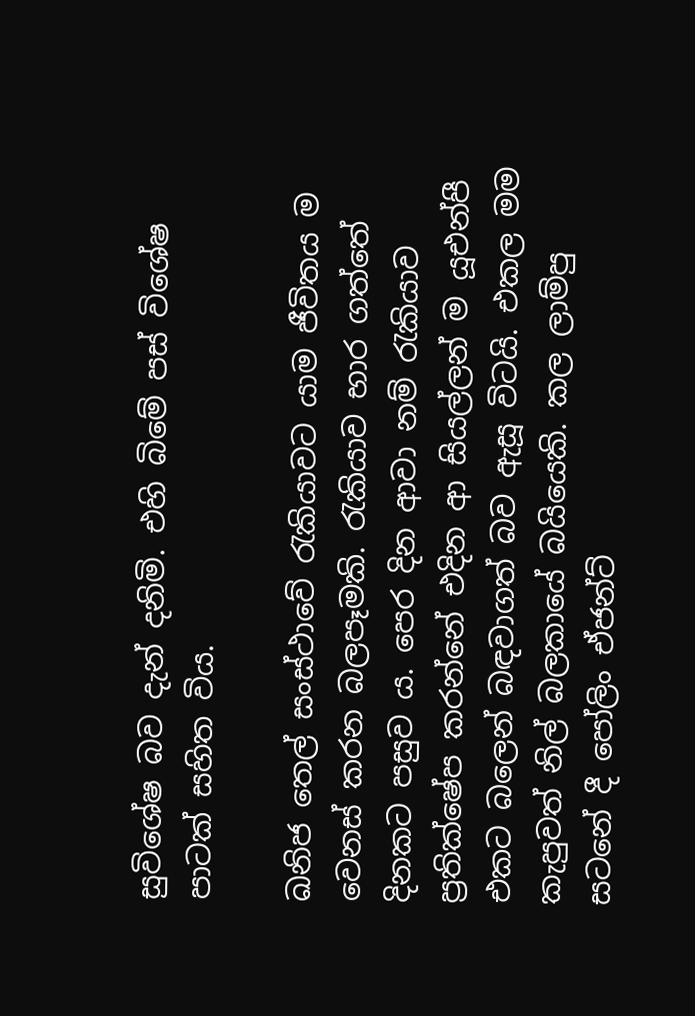සුවිශේෂ බව දැන් දනිමි. එහි බිමේ පස් විශේෂ පාටක් සහිත විය.

ඛනිජ තෙල් සංස්ථාවේ රැකියාවට යාම ජීවිතය ම වෙනස් කරන බලපෑමකි. රැකියාව භාර ගත්තේ දිනකට පසුව ය. පෙර දින ආවා නම් රැකියාව ප්‍රතික්ෂේප කරන්නේ එදින ආ සියල්ලන් ම යූඑන්පී එකට බලෙන් බඳවාගත් බව ඇසූ විටයි. එකල මම කැපුවත් නිල් බලකායේ බයියෙකි. කල ලාම්පු සටනේ දී පෝලිං ඒජන්ට්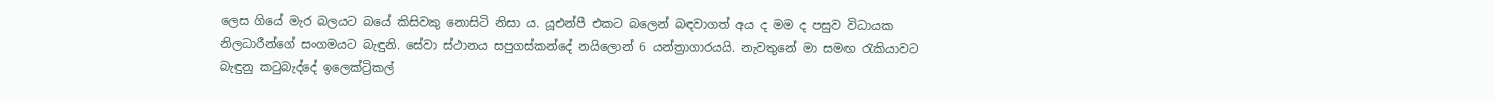ලෙස ගියේ මැර බලයට බයේ කිසිවකු නොසිටි නිසා ය. යූඑන්පී එකට බලෙන් බඳවාගත් අය ද මම ද පසුව විධායක නිලධාරීන්ගේ සංගමයට බැඳුනි. සේවා ස්ථානය සපුගස්කන්දේ නයිලොන් 6 යන්ත්‍රාගාරයයි. නැවතුනේ මා සමඟ රැකියාවට බැඳුනු කටුබැද්දේ ඉලෙක්ට්‍රිකල්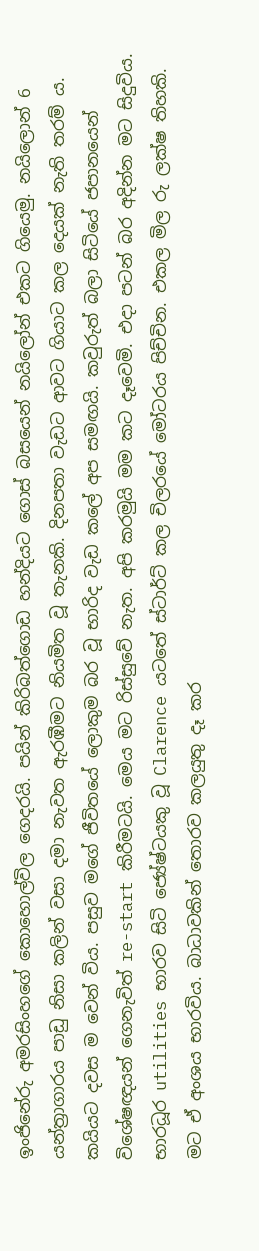ඉංජිනේරු අමරසිංහගේ කොහොල්විල ගෙදරයි. පයින් කිරිබත්ගොඩ හන්දියට ගොස් බසයෙන් නයිලෝන් එකට ගියෙමු. නයිලොන් 6 යන්ත්‍රාගාරය පාඩු නිසා කලින් වසා දමා නැවත ඇරඹීමට නියමිත වූ තැනකි. දිනපතා වැඩට ආවට ගියාට කල දෙයක් නැති තරම් ය. කයියට දවස ම වෙන් විය. පසුව මගේ ජීවිතයේ ලොකුම බර වූ භාරිද වැඩ කලේ අප සමඟයි. කවුරුත් බලා සිටියේ ජපානයෙන් විශේෂඥයන් ගෙනැවිත් re-start කිරීමටයි. මෙය මට රිස්සුවේ නැත. අපි කරමුයි මම කට දෑවෙමි. එදා පටන් බර අදින්න මට සිදුවිය. භාරධූර utilities භාරව සිටි ජ්‍යේෂ්ටයකු වූ Clarence යටතේ ස්ටාර්ට් කල චිලරයේ මෝටරය පිච්චින. එකල මිල රු ලක්ෂ තිහකි. මට ඒ අංශය භාරවිය. බාධාවකින් තොරව කලයුතු දෑ කර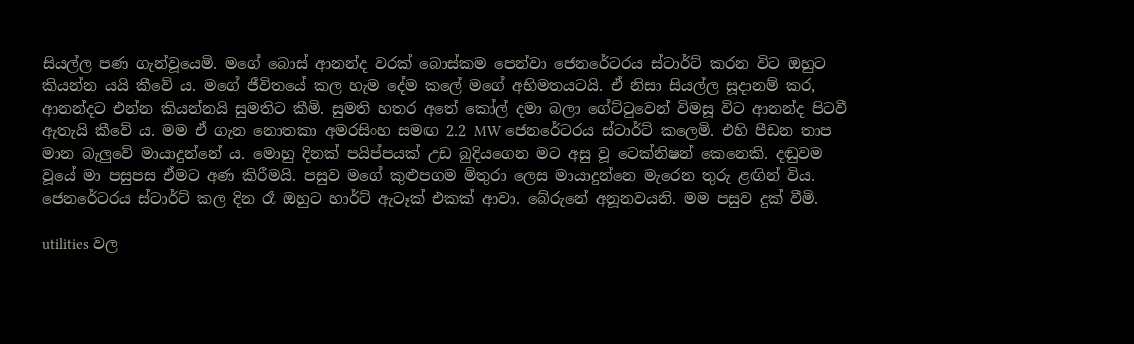සියල්ල පණ ගැන්වූයෙමි. මගේ බොස් ආනන්ද වරක් බොස්කම පෙන්වා ජෙනරේටරය ස්ටාර්ට් කරන විට ඔහුට කියන්න යයි කීවේ ය. මගේ ජීවිතයේ කල හැම දේම කලේ මගේ අභිමතයටයි. ඒ නිසා සියල්ල සූදානම් කර, ආනන්දට එන්න කියන්නයි සුමතිට කීමි. සුමති හතර අතේ කෝල් දමා බලා ගේට්ටුවෙන් විමසූ විට ආනන්ද පිටවී ඇතැයි කීවේ ය. මම ඒ ගැන නොතකා අමරසිංහ සමඟ 2.2 MW ජෙනරේටරය ස්ටාර්ට් කලෙමි. එහි පීඩන තාප මාන බැලුවේ මායාදුන්නේ ය. මොහු දිනක් පයිප්පයක් උඩ බුදියගෙන මට අසු වූ ටෙක්නිෂන් කෙනෙකි. දඬුවම වූයේ මා පසුපස ඒමට අණ කිරීමයි. පසුව මගේ කුළුපගම මිතුරා ලෙස මායාදුන්නෙ මැරෙන තුරු ළඟින් විය. ජෙනරේටරය ස්ටාර්ට් කල දින රෑ ඔහුට හාර්ට් ඇටෑක් එකක් ආවා. බේරුනේ අනූනවයනි. මම පසුව දුක් වීමි.

utilities වල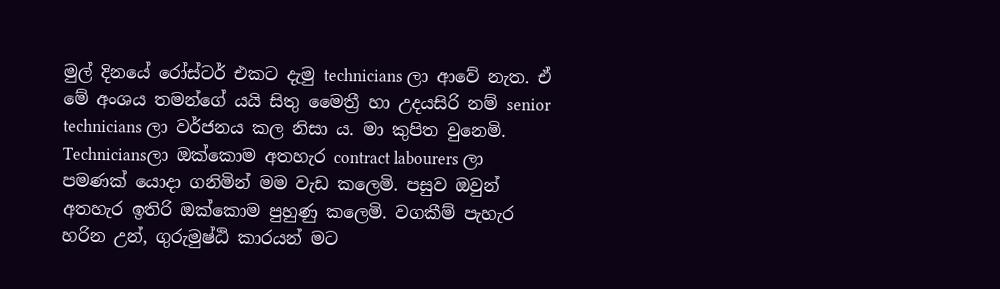මුල් දිනයේ රෝස්ටර් එකට දැමු technicians ලා ආවේ නැත. ඒ මේ අංශය තමන්ගේ යයි සිතු මෛත්‍රී හා උදයසිරි නම් senior technicians ලා වර්ජනය කල නිසා ය. මා කුපිත වුනෙමි. Techniciansලා ඔක්කොම අතහැර contract labourers ලා පමණක් යොදා ගනිමින් මම වැඩ කලෙමි. පසුව ඔවුන් අතහැර ඉතිරි ඔක්කොම පුහුණු කලෙමි. වගකීම් පැහැර හරින උන්, ගුරුමුෂ්ඨි කාරයන් මට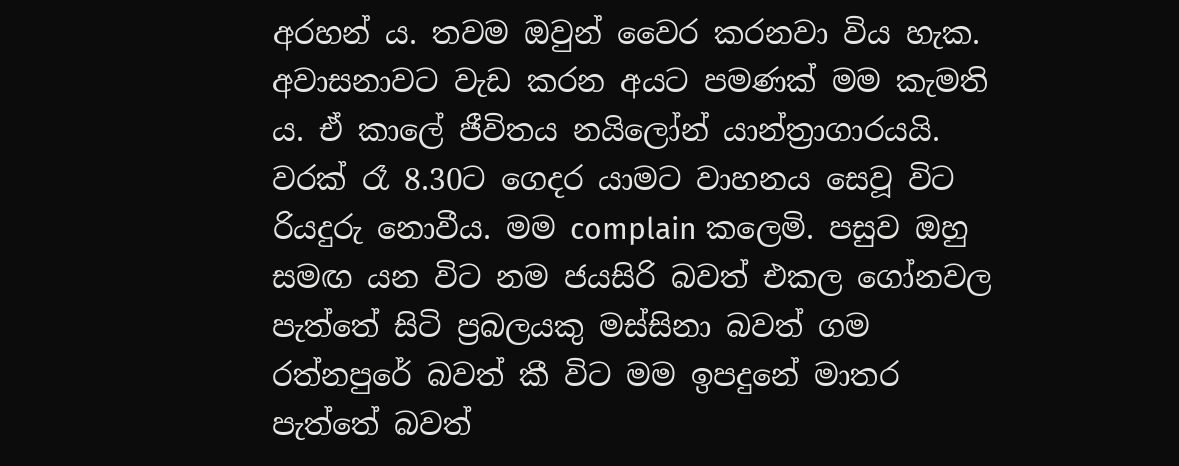අරහන් ය. තවම ඔවුන් වෛර කරනවා විය හැක. අවාසනාවට වැඩ කරන අයට පමණක් මම කැමති ය. ඒ කාලේ ජීවිතය නයිලෝන් යාන්ත්‍රාගාරයයි. වරක් රෑ 8.30ට ගෙදර යාමට වාහනය සෙවූ විට රියදුරු නොවීය. මම complain කලෙමි. පසුව ඔහු සමඟ යන විට නම ජයසිරි බවත් එකල ගෝනවල පැත්තේ සිටි ප්‍රබලයකු මස්සිනා බවත් ගම රත්නපුරේ බවත් කී විට මම ඉපදුනේ මාතර පැත්තේ බවත්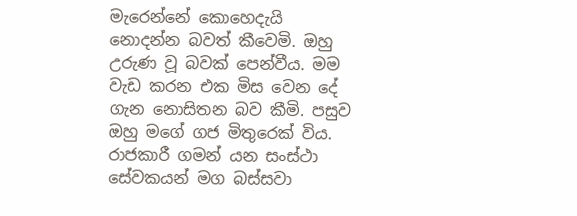මැරෙන්නේ කොහෙදැයි නොදන්න බවත් කීවෙමි. ඔහු උරුණ වූ බවක් පෙන්වීය. මම වැඩ කරන එක මිස වෙන දේ ගැන නොසිතන බව කීමි. පසුව ඔහු මගේ ගජ මිතුරෙක් විය. රාජකාරී ගමන් යන සංස්ථා සේවකයන් මග බස්සවා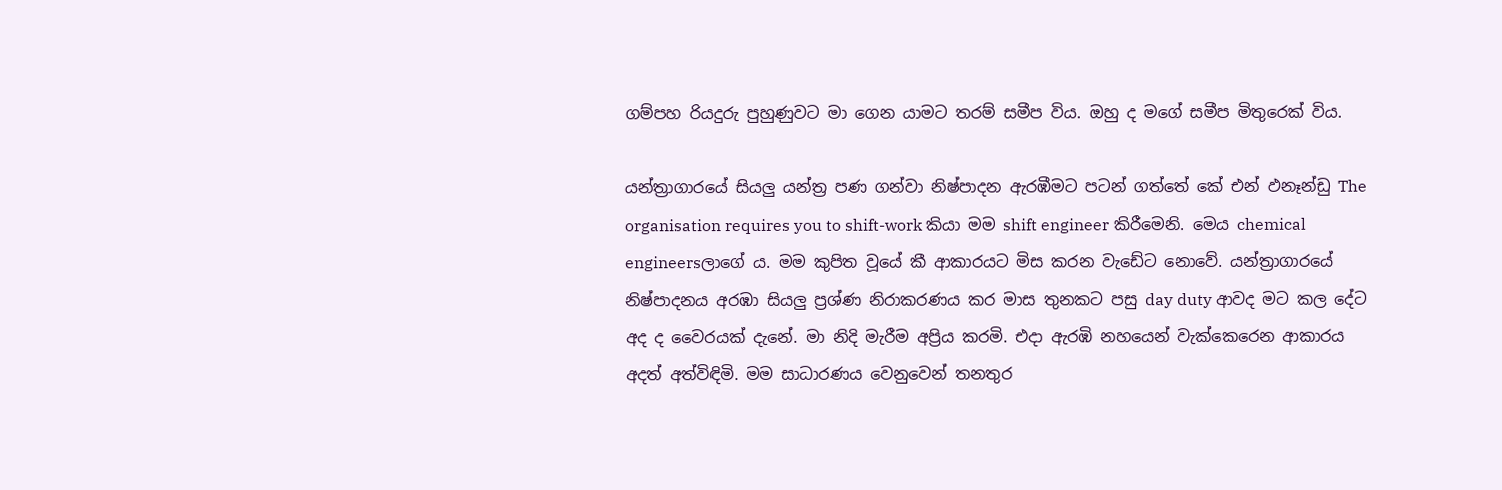ගම්පහ රියදුරු පුහුණුවට මා ගෙන යාමට තරම් සමීප විය. ඔහු ද මගේ සමීප මිතුරෙක් විය.

යන්ත්‍රාගාරයේ සියලු යන්ත්‍ර පණ ගන්වා නිෂ්පාදන ඇරඹීමට පටන් ගත්තේ කේ එන් ඵනෑන්ඩු The organisation requires you to shift-work කියා මම shift engineer කිරීමෙනි. මෙය chemical engineersලාගේ ය. මම කුපිත වූයේ කී ආකාරයට මිස කරන වැඩේට නොවේ. යන්ත්‍රාගාරයේ නිෂ්පාදනය අරඹා සියලු ප්‍රශ්ණ නිරාකරණය කර මාස තුනකට පසු day duty ආවද මට කල දේට අද ද වෛරයක් දැනේ. මා නිදි මැරීම අප්‍රිය කරමි. එදා ඇරඹි නහයෙන් වැක්කෙරෙන ආකාරය අදත් අත්විඳිමි. මම සාධාරණය වෙනුවෙන් තනතුර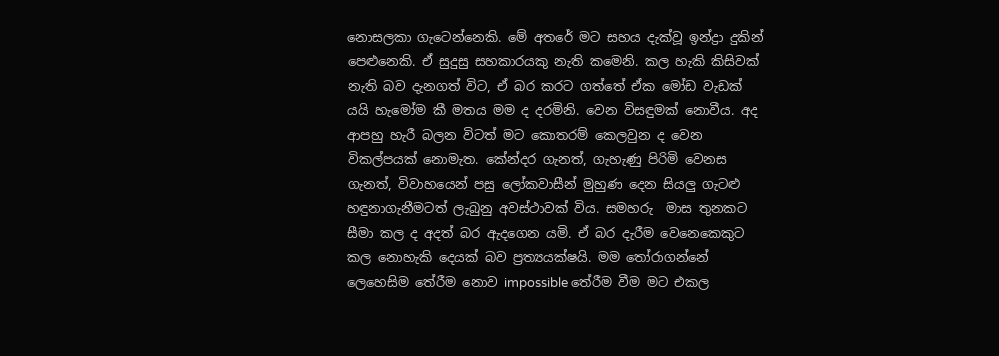නොසලකා ගැටෙන්නෙකි. මේ අතරේ මට සහය දැක්වූ ඉන්ද්‍රා දුකින් පෙළුනෙකි. ඒ සුදුසු සහකාරයකු නැති කමෙනි. කල හැකි කිසිවක් නැති බව දැනගත් විට, ඒ බර කරට ගත්තේ ඒක මෝඩ වැඩක් යයි හැමෝම කී මතය මම ද දරමිනි. වෙන විසඳුමක් නොවීය. අද ආපහු හැරී බලන විටත් මට කොතරම් කෙලවුන ද වෙන විකල්පයක් නොමැත. කේන්දර ගැනත්, ගැහැණු පිරිමි වෙනස ගැනත්, විවාහයෙන් පසු ලෝකවාසීන් මුහුණ දෙන සියලු ගැටළු හඳුනාගැනීමටත් ලැබුනු අවස්ථාවක් විය. සමහරු  මාස තුනකට සීමා කල ද අදත් බර ඇදගෙන යමි. ඒ බර දැරීම වෙනෙකෙකුට කල නොහැකි දෙයක් බව ප්‍රත්‍යයක්ෂයි. මම තෝරාගන්නේ ලෙහෙසිම තේරීම නොව impossible තේරීම වීම මට එකල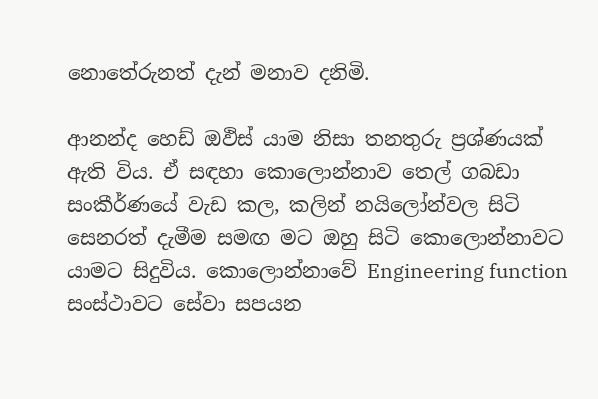නොතේරුනත් දැන් මනාව දනිමි.

ආනන්ද හෙඩ් ඔඵිස් යාම නිසා තනතුරු ප්‍රශ්ණයක් ඇති විය. ඒ සඳහා කොලොන්නාව තෙල් ගබඩා සංකීර්ණයේ වැඩ කල, කලින් නයිලෝන්වල සිටි සෙනරත් දැමීම සමඟ මට ඔහු සිටි කොලොන්නාවට යාමට සිදුවිය. කොලොන්නාවේ Engineering function සංස්ථාවට සේවා සපයන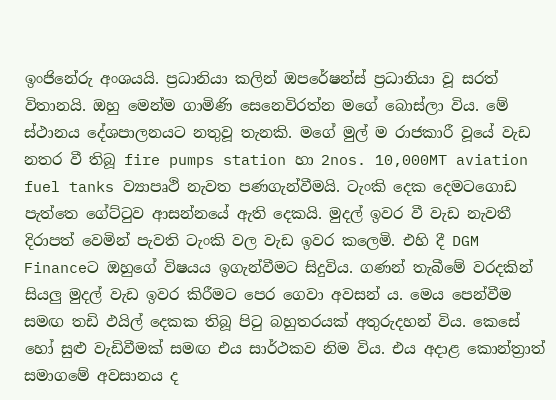ඉංජිනේරු අංශයයි. ප්‍රධානියා කලින් ඔපරේෂන්ස් ප්‍රධානියා වූ සරත් විතානයි. ඔහු මෙන්ම ගාමිණි සෙනෙවිරත්න මගේ බොස්ලා විය. මේ ස්ථානය දේශපාලනයට නතුවූ තැනකි. මගේ මුල් ම රාජකාරී වූයේ වැඩ නතර වී තිබූ fire pumps station හා 2nos. 10,000MT aviation fuel tanks ව්‍යාපෘථි නැවත පණගැන්වීමයි. ටැංකි දෙක දෙමටගොඩ පැත්තෙ ගේට්ටුව ආසන්නයේ ඇති දෙකයි. මුදල් ඉවර වී වැඩ නැවතී දිරාපත් වෙමින් පැවති ටැංකි වල වැඩ ඉවර කලෙමි. එහි දී DGM Financeට ඔහුගේ විෂයය ඉගැන්වීමට සිදුවිය. ගණන් තැබීමේ වරදකින් සියලු මුදල් වැඩ ඉවර කිරීමට පෙර ගෙවා අවසන් ය. මෙය පෙන්වීම සමඟ තඩි ඵයිල් දෙකක තිබූ පිටු බහුතරයක් අතුරුදහන් විය. කෙසේ හෝ සුළු වැඩිවීමක් සමඟ එය සාර්ථකව නිම විය. එය අදාළ කොන්ත්‍රාත් සමාගමේ අවසානය ද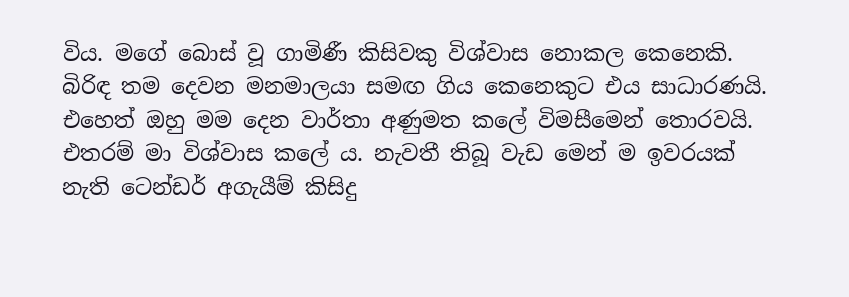විය. මගේ බොස් වූ ගාමිණී කිසිවකු විශ්වාස නොකල කෙනෙකි. බිරිඳ තම දෙවන මනමාලයා සමඟ ගිය කෙනෙකුට එය සාධාරණයි. එහෙත් ඔහු මම දෙන වාර්තා අණුමත කලේ විමසීමෙන් තොරවයි. එතරම් මා විශ්වාස කලේ ය. නැවතී තිබූ වැඩ මෙන් ම ඉවරයක් නැති ටෙන්ඩර් අගැයීම් කිසිදු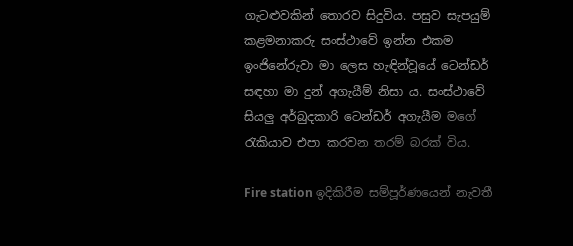ගැටළුවකින් තොරව සිදුවිය. පසුව සැපයුම් කළමනාකරු සංස්ථාවේ ඉන්න එකම ඉංජිනේරුවා මා ලෙස හැඳින්වූයේ ටෙන්ඩර් සඳහා මා දුන් අගැයීම් නිසා ය. සංස්ථාවේ සියලු අර්බුදකාරි ටෙන්ඩර් අගැයීම මගේ රැකියාව එපා කරවන තරම් බරක් විය.

Fire station ඉදිකිරීම සම්පූර්ණයෙන් නැවතී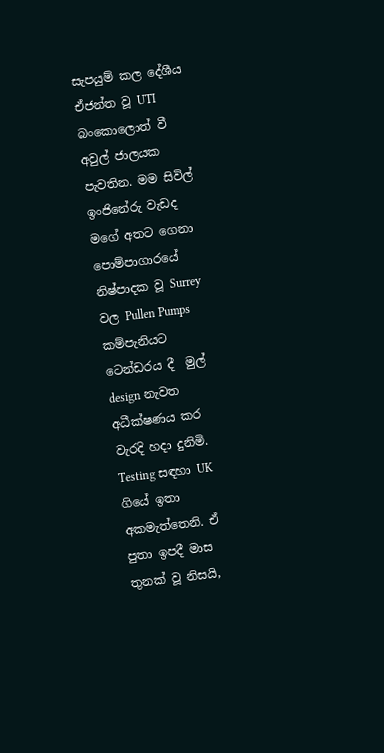සැපයුම් කල දේශීය ඒජන්ත වූ UTI බංකොලොත් වී අවුල් ජාලයක පැවතින. මම සිවිල් ඉංජිනේරු වැඩද මගේ අතට ගෙනා පොම්පාගාරයේ නිෂ්පාදක වූ Surrey  වල Pullen Pumps කම්පැනියට ටෙන්ඩරය දී  මුල් design නැවත අධීක්ෂණය කර වැරදි හදා දුනිමි. Testing සඳහා UK ගියේ ඉතා අකමැත්තෙනි. ඒ පුතා ඉපදී මාස තුනක් වූ නිසයි,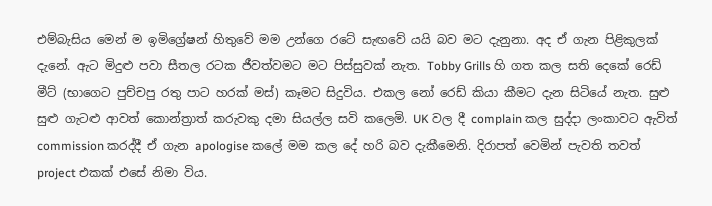එම්බැසිය මෙන් ම ඉමිග්‍රේෂන් හිතුවේ මම උන්ගෙ රටේ සැඟවේ යයි බව මට දැනුනා. අද ඒ ගැන පිළිකුලක් දැනේ. ඇට මිදුළු පවා සීතල රටක ජීවත්වමට මට පිස්සුවක් නැත. Tobby Grills හි ගත කල සති දෙකේ රෙඩ් මීට් (භාගෙට පුච්චපු රතු පාට හරක් මස්) කෑමට සිදුවිය. එකල නෝ රෙඩ් කියා කීමට දැන සිටියේ නැත. සුළු සුළු ගැටළු ආවත් කොන්ත්‍රාත් කරුවකු දමා සියල්ල සවි කලෙමි. UK වල දී complain කල සුද්දා ලංකාවට ඇවිත් commission කරද්දී ඒ ගැන apologise කලේ මම කල දේ හරි බව දැකීමෙනි. දිරාපත් වෙමින් පැවති තවත් project එකක් එසේ නිමා විය.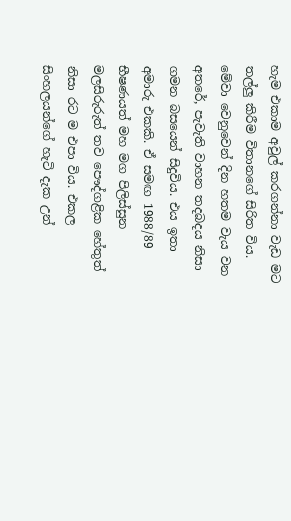හැම එකාම අවුල් කරගන්නා වැඩ මට තල්ලු කිරීම විතානගේ සිරිත විය. මේවා වෙනුවෙන් දින හතම වැය වන අතරේ, පැවැති වාහන තදබදය නිසා ගමන බසයෙන් සිදුවිය. එය ඉතා අමාරු එකකි. ඒ සමඟ 1988/89 භීෂණයත් මහ මග පිලිස්සුන මලසිරුරුත් තව පෞද්ගළික හේතුත් නිසා රට ම එපා විය. එකල සිංහලයන්ගේ හැටි දැක උන්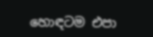හොඳටම එපා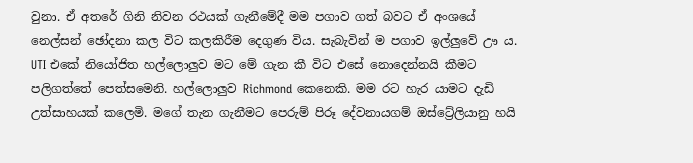වුනා. ඒ අතරේ ගිනි නිවන රථයක් ගැනීමේදී මම පගාව ගත් බවට ඒ අංශයේ නෙල්සන් ඡෝදනා කල විට කලකිරීම දෙගුණ විය. සැබැවින් ම පගාව ඉල්ලුවේ ඌ ය. UTI එකේ නියෝජිත හල්ලොලුව මට මේ ගැන කී විට එසේ නොදෙන්නයි කීමට පලිගත්තේ පෙත්සමෙනි. හල්ලොලුව Richmond කෙනෙකි. මම රට හැර යාමට දැඩි උත්සාහයක් කලෙමි. මගේ තැන ගැනීමට පෙරුම් පිරූ දේවනායගම් ඔස්ට්‍රේලියානු හයි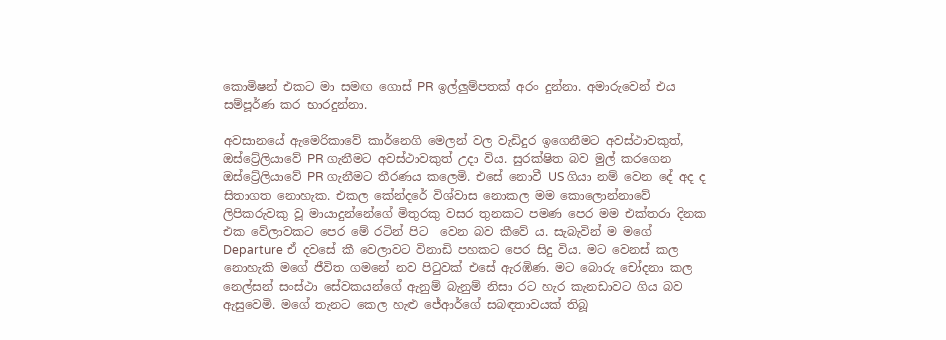කොමිෂන් එකට මා සමඟ ගොස් PR ඉල්ලුම්පතක් අරං දුන්නා. අමාරුවෙන් එය සම්පූර්ණ කර භාරදුන්නා.

අවසානයේ ඇමෙරිකාවේ කාර්නෙගි මෙලන් වල වැඩිදුර ඉගෙනීමට අවස්ථාවකුත්, ඔස්ට්‍රේලියාවේ PR ගැනීමට අවස්ථාවකුත් උදා විය. සුරක්ෂිත බව මුල් කරගෙන ඔස්ට්‍රේලියාවේ PR ගැනීමට තීරණය කලෙමි. එසේ නොවී US ගියා නම් වෙන දේ අද ද සිතාගත නොහැක. එකල කේන්දරේ විශ්වාස නොකල මම කොලොන්නාවේ ලිපිකරුවකු වූ මායාදුන්නේගේ මිතුරකු වසර තුනකට පමණ පෙර මම එක්තරා දිනක එක වේලාවකට පෙර මේ රටින් පිට  වෙන බව කීවේ ය. සැබැවින් ම මගේ Departure ඒ දවසේ කී වෙලාවට විනාඩි පහකට පෙර සිදු විය. මට වෙනස් කල නොහැකි මගේ ජීවිත ගමනේ නව පිටුවක් එසේ ඇරඹිණ. මට බොරු චෝදනා කල නෙල්සන් සංස්ථා සේවකයන්ගේ ඇනුම් බැනුම් නිසා රට හැර කැනඩාවට ගිය බව ඇසුවෙමි. මගේ තැනට කෙල හැළු ජේආර්ගේ සබඳතාවයක් තිබූ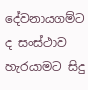දේවනායගම්ට ද සංස්ථාව හැරයාමට සිදු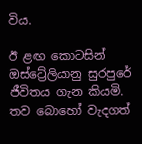විය.

ඊ ළඟ කොටසින් ඔස්ට්‍රේලියානු සුරපුරේ ජීවිතය ගැන කියමි. තව බොහෝ වැදගත්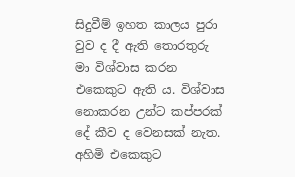සිදුවීම් ඉහත කාලය පුරා වුව ද දී ඇති තොරතුරු මා විශ්වාස කරන එකෙකුට ඇති ය. විශ්වාස නොකරන උන්ට කප්පරක් දේ කීව ද වෙනසක් නැත. අහිමි එකෙකුට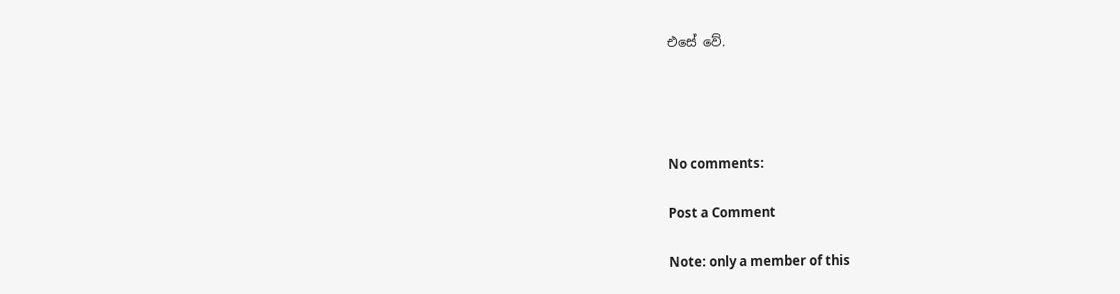එසේ වේ.




No comments:

Post a Comment

Note: only a member of this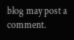blog may post a comment.